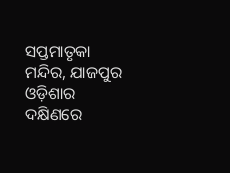ସପ୍ତମାତୃକା ମନ୍ଦିର, ଯାଜପୁର
ଓଡ଼ିଶାର ଦକ୍ଷିଣରେ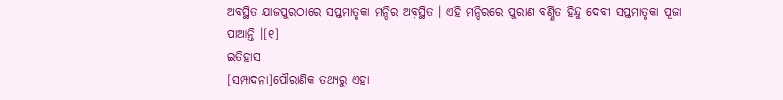ଅବସ୍ଥିତ ଯାଜପୁରଠାରେ ସପ୍ତମାତୃକା ମନ୍ଦିର ଅବ଼ସ୍ଥିତ । ଏହି ମନ୍ଦିରରେ ପୁରାଣ ବର୍ଣ୍ଣିତ ହିନ୍ଦୁ ଦେବୀ ସପ୍ତମାତୃକା ପୂଜା ପାଆନ୍ତି ।[୧]
ଇତିହାସ
[ସମ୍ପାଦନା]ପୌରାଣିକ ତଥ୍ୟରୁ ଏହା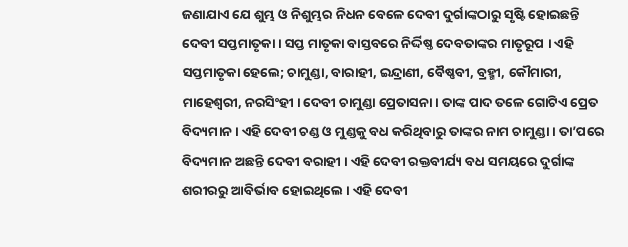ଜଣାଯାଏ ଯେ ଶୁମ୍ଭ ଓ ନିଶୁମ୍ଭର ନିଧନ ବେଳେ ଦେବୀ ଦୁର୍ଗାଙ୍କଠାରୁ ସୃଷ୍ଟି ହୋଇଛନ୍ତି ଦେବୀ ସପ୍ତମାତୃକା । ସପ୍ତ ମାତୃକା ବାସ୍ତବରେ ନିର୍ଦ୍ଦିଷ୍ତ ଦେବତାଙ୍କର ମାତୃରୂପ । ଏହି ସପ୍ତମାତୃକା ହେଲେ; ଚାମୁଣ୍ଡା, ବାରାହୀ, ଇନ୍ଦ୍ରାଣୀ, ବୈଷ୍ଣବୀ, ବ୍ରହ୍ମୀ, କୌମାରୀ, ମାହେଶ୍ୱରୀ, ନରସିଂହୀ । ଦେବୀ ଚାମୁଣ୍ଡା ପ୍ରେତାସନା । ତାଙ୍କ ପାଦ ତଳେ ଗୋଟିଏ ପ୍ରେତ ବିଦ୍ୟମାନ । ଏହି ଦେବୀ ଚଣ୍ଡ ଓ ମୁଣ୍ଡକୁ ବଧ କରିଥିବାରୁ ତାଙ୍କର ନାମ ଚାମୁଣ୍ଡା । ତା’ପରେ ବିଦ୍ୟମାନ ଅଛନ୍ତି ଦେବୀ ବରାହୀ । ଏହି ଦେବୀ ରକ୍ତବୀର୍ଯ୍ୟ ବଧ ସମୟରେ ଦୁର୍ଗାଙ୍କ ଶରୀରରୁ ଆବିର୍ଭାବ ହୋଇଥିଲେ । ଏହି ଦେବୀ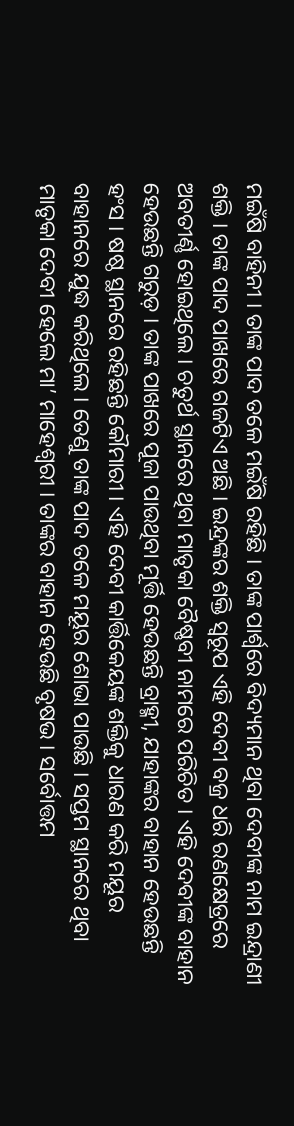ମଇଁଷି ବାହିନୀ । ତାଙ୍କ ପାଦ ତଳେ ମଇଁଷି ରହିଛି । ତାଙ୍କ ପାର୍ଶ୍ୱରେ ବିଦ୍ୟମାନ ଥିବା ଦେବୀଙ୍କ ନାମ ଇନ୍ଦ୍ରାଣୀ ଶକ୍ତି । ତାଙ୍କ ପାଦ ପାଖରେ ଗଜଟିଏ ଅଛି । ଇନ୍ଦ୍ରଙ୍କର ଶକ୍ତି ସ୍ୱରୂପ ଏହି ଦେବୀ ବଜ୍ର ଧରି ରଣକ୍ଷେତ୍ରରେ ଅବତୀର୍ଣ୍ଣ ହୋଇଥିଲେ । ଚତୁର୍ଥ ସ୍ଥାନରେ ଥିବା ମାତୃକା ବୈଷ୍ଣବୀ ନାମରେ ପରିଚିତ । ଏହି ଦେବୀଙ୍କ ବାହାନ ହେଉଛନ୍ତି ଗରୁଡ଼ । ତାଙ୍କ ପାଖରେ ପୂଜା ପାଉଥିବା ମୂର୍ତ୍ତି ହେଉଛନ୍ତି ବ୍ରାହ୍ମୀ, ଯାହାଙ୍କର ବାହାନ ହେଉଛନ୍ତି ହଂସ । ଷଷ୍ଠ ସ୍ଥାନରେ ରହିଛନ୍ତି କୌମାରୀ । ଏହି ଦେବୀ କାର୍ତ୍ତିକେୟଙ୍କ ଶକ୍ତିକୁ ଧାରଣ କରି ମୟୂର ବାହାନରେ ଯୁଦ୍ଧ କରିଥିଲେ । ତେଣୁ ତାଙ୍କ ପାଦ ତଳେ ମୟୂର ଶୋଭା ପାଉଛି । ସପ୍ତମ ସ୍ଥାନରେ ଥିବା ମାତୃକା ଦେବୀ ହେଲେ ମା’ ମାହେଶ୍ୱରୀ । ତାଙ୍କର ବାହାନ ହେଉଛି ବୃଷଭ । ସର୍ବୋତ୍ତମ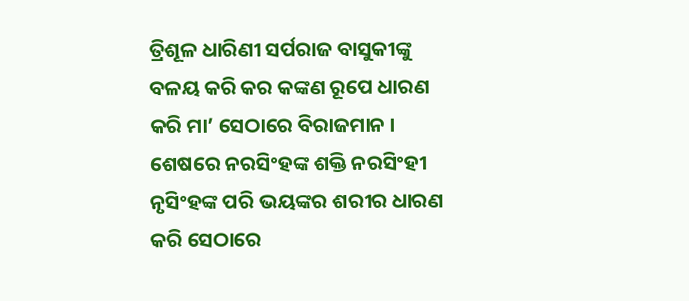ତ୍ରିଶୂଳ ଧାରିଣୀ ସର୍ପରାଜ ବାସୁକୀଙ୍କୁ ବଳୟ କରି କର କଙ୍କଣ ରୂପେ ଧାରଣ କରି ମା’ ସେଠାରେ ବିରାଜମାନ । ଶେଷରେ ନରସିଂହଙ୍କ ଶକ୍ତି ନରସିଂହୀ ନୃସିଂହଙ୍କ ପରି ଭୟଙ୍କର ଶରୀର ଧାରଣ କରି ସେଠାରେ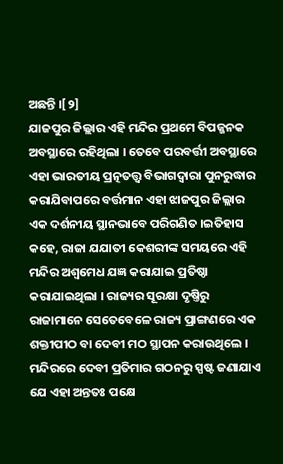ଅଛନ୍ତି ।[୨]
ଯାଜପୁର ଜିଲ୍ଲାର ଏହି ମନ୍ଦିର ପ୍ରଥମେ ବିପଜ୍ଜନକ ଅବସ୍ଥାରେ ରହିଥିଲା । ତେବେ ପରବର୍ତ୍ତୀ ଅବସ୍ଥାରେ ଏହା ଭାରତୀୟ ପ୍ରତ୍ନତତ୍ତ୍ୱ ବିଭାଗଦ୍ୱାରା ପୁନରୁଦ୍ଧାର କରାଯିବାପରେ ବର୍ତ୍ତମାନ ଏହା ଝାଜପୁର ଜିଲ୍ଲାର ଏକ ଦର୍ଶନୀୟ ସ୍ଥାନଭାବେ ପରିଗଣିତ ।ଇତିହାସ କହେ, ରାଜା ଯଯାତୀ କେଶରୀଙ୍କ ସମୟରେ ଏହି ମନ୍ଦିର ଅଶ୍ୱମେଧ ଯଜ୍ଞ କରାଯାଇ ପ୍ରତିଷ୍ଠା କରାଯାଇଥିଲା । ରାଜ୍ୟର ସୂରକ୍ଷା ଦୃଷ୍ତିରୁ ରାଜାମାନେ ସେତେବେଳେ ରାଜ୍ୟ ପ୍ରାଙ୍ଗଣରେ ଏକ ଶକ୍ତୀପୀଠ ବା ଦେବୀ ମଠ ସ୍ଥାପନ କରାଉଥିଲେ । ମନ୍ଦିରରେ ଦେବୀ ପ୍ରତିମାର ଗଠନରୁ ସ୍ପଷ୍ଟ ଜଣାଯାଏ ଯେ ଏହା ଅନ୍ତତଃ ପକ୍ଷେ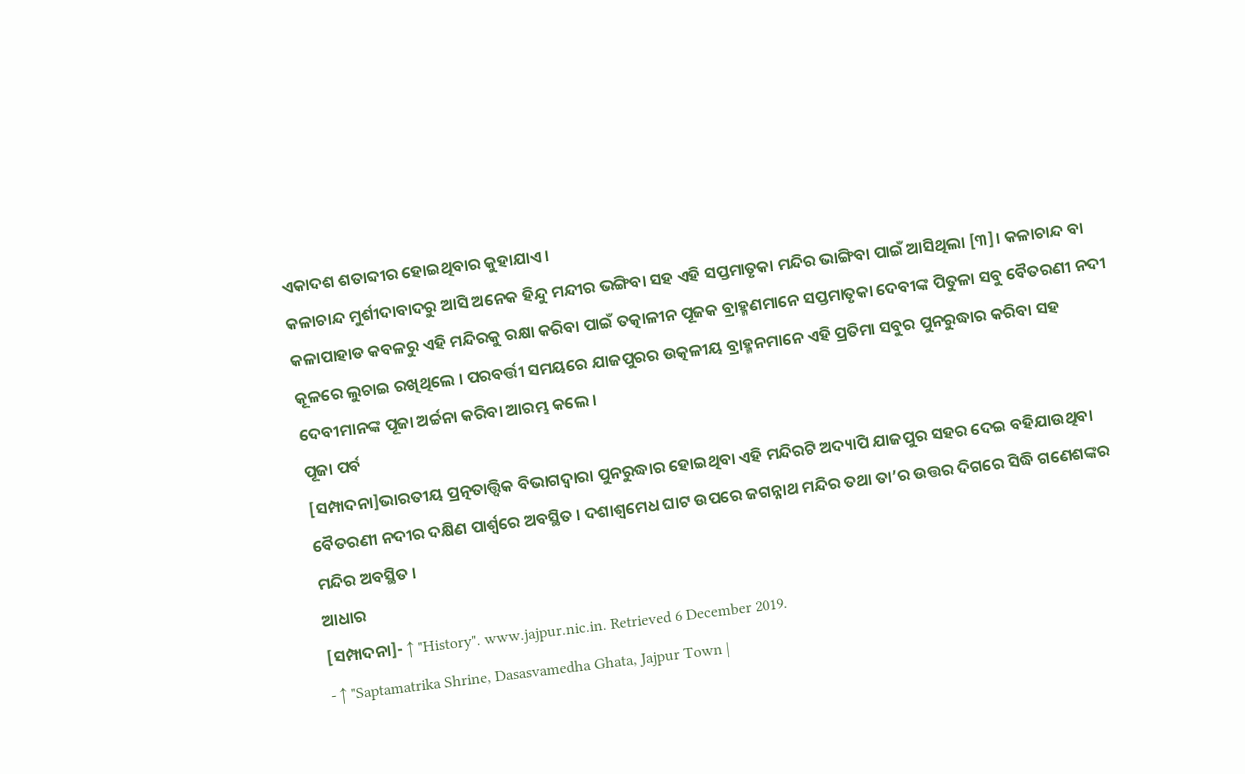ଏକାଦଶ ଶତାବ୍ଦୀର ହୋଇଥିବାର କୁହାଯାଏ ।
କଳାଚାନ୍ଦ ମୁର୍ଶୀଦାବାଦରୁ ଆସି ଅନେକ ହିନ୍ଦୁ ମନ୍ଦୀର ଭଙ୍ଗିବା ସହ ଏହି ସପ୍ତମାତୃକା ମନ୍ଦିର ଭାଙ୍ଗିବା ପାଇଁ ଆସିଥିଲା [୩]। କଳାଚାନ୍ଦ ବା କଳାପାହାଡ କବଳରୁ ଏହି ମନ୍ଦିରକୁ ରକ୍ଷା କରିବା ପାଇଁ ତତ୍କାଳୀନ ପୂଜକ ବ୍ରାହ୍ମଣମାନେ ସପ୍ତମାତୃକା ଦେବୀଙ୍କ ପିତୁଳା ସବୁ ବୈତରଣୀ ନଦୀ କୂଳରେ ଲୁଚାଇ ରଖିଥିଲେ । ପରବର୍ତ୍ତୀ ସମୟରେ ଯାଜପୁରର ଉତ୍କଳୀୟ ବ୍ରାହ୍ମନମାନେ ଏହି ପ୍ରତିମା ସବୁର ପୁନରୁଦ୍ଧାର କରିବା ସହ ଦେବୀମାନଙ୍କ ପୂଜା ଅର୍ଚ୍ଚନା କରିବା ଆରମ୍ଭ କଲେ ।
ପୂଜା ପର୍ବ
[ସମ୍ପାଦନା]ଭାରତୀୟ ପ୍ରତ୍ନତାତ୍ତ୍ୱିକ ବିଭାଗଦ୍ୱାରା ପୁନରୁଦ୍ଧାର ହୋଇଥିବା ଏହି ମନ୍ଦିରଟି ଅଦ୍ୟାପି ଯାଜପୁର ସହର ଦେଇ ବହିଯାଉଥିବା ବୈତରଣୀ ନଦୀର ଦକ୍ଷିଣ ପାର୍ଶ୍ୱରେ ଅବସ୍ଥିତ । ଦଶାଶ୍ୱମେଧ ଘାଟ ଉପରେ ଜଗନ୍ନାଥ ମନ୍ଦିର ତଥା ତା’ର ଉତ୍ତର ଦିଗରେ ସିଦ୍ଧି ଗଣେଶଙ୍କର ମନ୍ଦିର ଅବସ୍ଥିତ ।
ଆଧାର
[ସମ୍ପାଦନା]- ↑ "History". www.jajpur.nic.in. Retrieved 6 December 2019.
- ↑ "Saptamatrika Shrine, Dasasvamedha Ghata, Jajpur Town |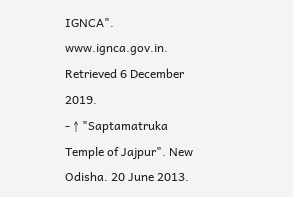IGNCA". www.ignca.gov.in. Retrieved 6 December 2019.
- ↑ "Saptamatruka Temple of Jajpur". New Odisha. 20 June 2013.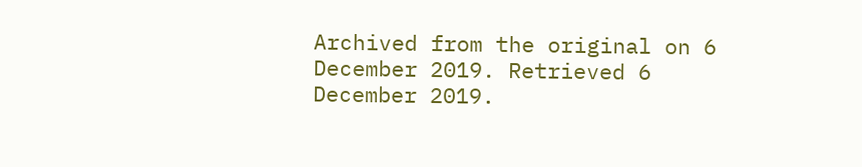Archived from the original on 6 December 2019. Retrieved 6 December 2019.